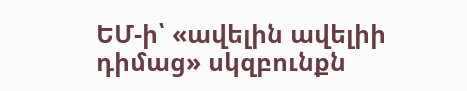ԵՄ-ի՝ «ավելին ավելիի դիմաց» սկզբունքն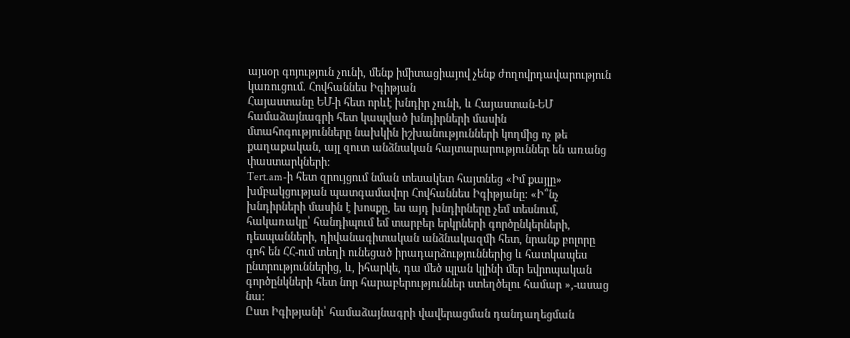այսօր գոյություն չունի, մենք իմիտացիայով չենք ժողովրդավարություն կառուցում. Հովհաննես Իգիթյան
Հայաստանը ԵՄ-ի հետ որևէ խնդիր չունի, և Հայաստան-ԵՄ համաձայնագրի հետ կապված խնդիրների մասին մտահոգությունները նախկին իշխանությունների կողմից ոչ թե քաղաքական, այլ զուտ անձնական հայտարարություններ են առանց փաստարկների:
Tert.am-ի հետ զրույցում նման տեսակետ հայտնեց «Իմ քայլը» խմբակցության պատգամավոր Հովհաննես Իգիթյանը: «Ի՞նչ խնդիրների մասին է խոսքը, ես այդ խնդիրները չեմ տեսնում, հակառակը՝ հանդիպում եմ տարբեր երկրների գործընկերների, դեսպանների, դիվանագիտական անձնակազմի հետ, նրանք բոլորը գոհ են ՀՀ-ում տեղի ունեցած իրադարձություններից և հատկապես ընտրություններից, և, իհարկե, դա մեծ պլան կլինի մեր եվրոպական գործընկների հետ նոր հարաբերություններ ստեղծելու համար »,-ասաց նա:
Ըստ Իգիթյանի՝ համաձայնագրի վավերացման դանդաղեցման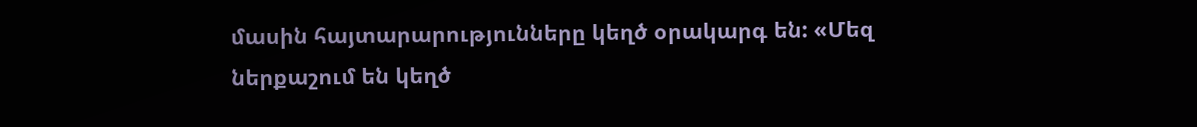մասին հայտարարությունները կեղծ օրակարգ են: «Մեզ ներքաշում են կեղծ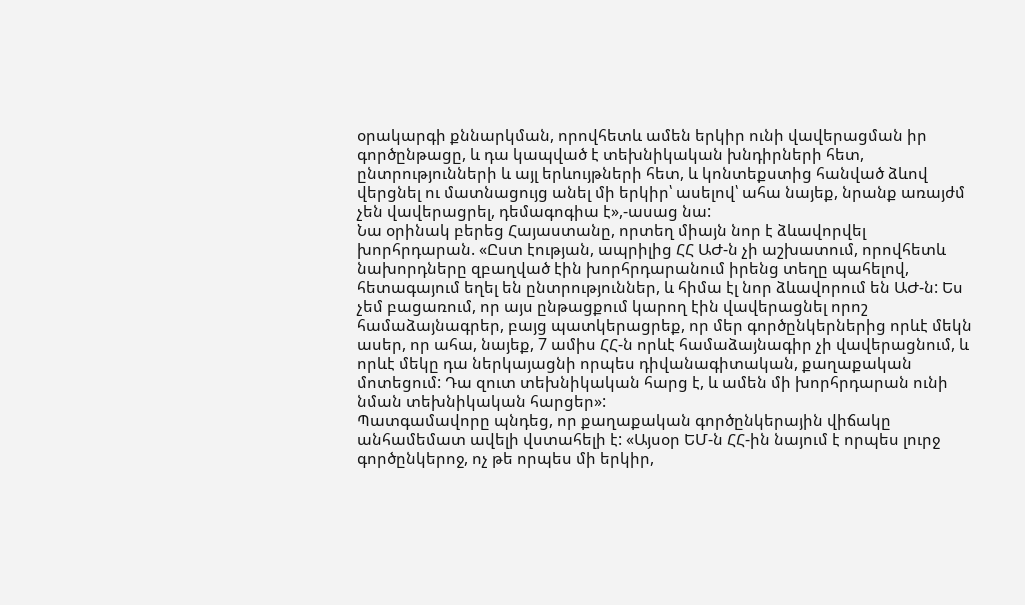օրակարգի քննարկման, որովհետև ամեն երկիր ունի վավերացման իր գործընթացը, և դա կապված է տեխնիկական խնդիրների հետ, ընտրությունների և այլ երևույթների հետ, և կոնտեքստից հանված ձևով վերցնել ու մատնացույց անել մի երկիր՝ ասելով՝ ահա նայեք, նրանք առայժմ չեն վավերացրել, դեմագոգիա է»,-ասաց նա:
Նա օրինակ բերեց Հայաստանը, որտեղ միայն նոր է ձևավորվել խորհրդարան. «Ըստ էության, ապրիլից ՀՀ ԱԺ-ն չի աշխատում, որովհետև նախորդները զբաղված էին խորհրդարանում իրենց տեղը պահելով, հետագայում եղել են ընտրություններ, և հիմա էլ նոր ձևավորում են ԱԺ-ն: Ես չեմ բացառում, որ այս ընթացքում կարող էին վավերացնել որոշ համաձայնագրեր, բայց պատկերացրեք, որ մեր գործընկերներից որևէ մեկն ասեր, որ ահա, նայեք, 7 ամիս ՀՀ-ն որևէ համաձայնագիր չի վավերացնում, և որևէ մեկը դա ներկայացնի որպես դիվանագիտական, քաղաքական մոտեցում: Դա զուտ տեխնիկական հարց է, և ամեն մի խորհրդարան ունի նման տեխնիկական հարցեր»:
Պատգամավորը պնդեց, որ քաղաքական գործընկերային վիճակը անհամեմատ ավելի վստահելի է: «Այսօր ԵՄ-ն ՀՀ-ին նայում է որպես լուրջ գործընկերոջ, ոչ թե որպես մի երկիր,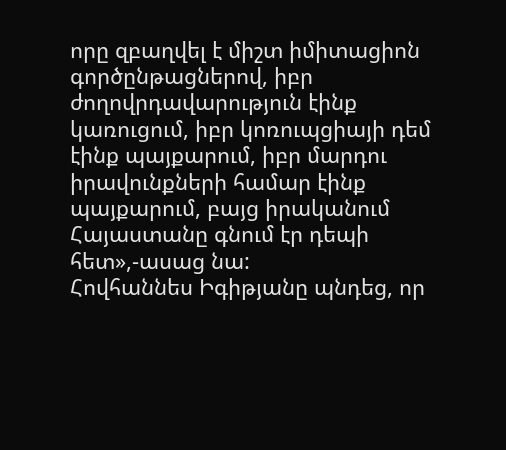որը զբաղվել է միշտ իմիտացիոն գործընթացներով, իբր ժողովրդավարություն էինք կառուցում, իբր կոռուպցիայի դեմ էինք պայքարում, իբր մարդու իրավունքների համար էինք պայքարում, բայց իրականում Հայաստանը գնում էր դեպի հետ»,-ասաց նա:
Հովհաննես Իգիթյանը պնդեց, որ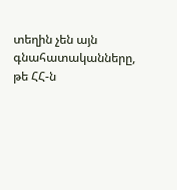տեղին չեն այն գնահատականները, թե ՀՀ-ն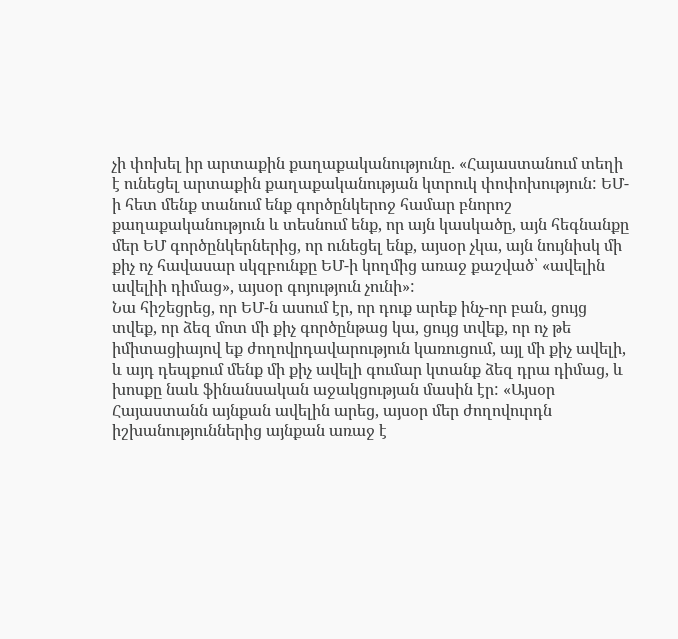չի փոխել իր արտաքին քաղաքականությունը. «Հայաստանում տեղի է ունեցել արտաքին քաղաքականության կտրուկ փոփոխություն: ԵՄ-ի հետ մենք տանում ենք գործընկերոջ համար բնորոշ քաղաքականություն և տեսնում ենք, որ այն կասկածը, այն հեգնանքը մեր ԵՄ գործընկերներից, որ ունեցել ենք, այսօր չկա, այն նույնիսկ մի քիչ ոչ հավասար սկզբունքը ԵՄ-ի կողմից առաջ քաշված՝ «ավելին ավելիի դիմաց», այսօր գոյություն չունի»:
Նա հիշեցրեց, որ ԵՄ-ն ասում էր, որ դուք արեք ինչ-որ բան, ցույց տվեք, որ ձեզ մոտ մի քիչ գործընթաց կա, ցույց տվեք, որ ոչ թե իմիտացիայով եք ժողովրդավարություն կառուցում, այլ մի քիչ ավելի, և այդ դեպքում մենք մի քիչ ավելի գումար կտանք ձեզ դրա դիմաց, և խոսքը նաև ֆինանսական աջակցության մասին էր: «Այսօր Հայաստանն այնքան ավելին արեց, այսօր մեր ժողովուրդն իշխանություններից այնքան առաջ է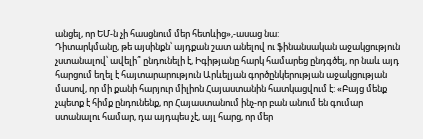անցել, որ ԵՄ-ն չի հասցնում մեր հետևից»,-ասաց նա:
Դիտարկմանը, թե այսինքն՝ այդքան շատ անելով ու ֆինանսական աջակցություն չստանալով՝ ավելի՞ ընդունելի է, Իգիթյանը հարկ համարեց ընդգծել, որ նաև այդ հարցում եղել է հայտարարություն Արևելյան գործընկերության աջակցության մասով, որ մի քանի հարյուր միլիոն Հայաստանին հատկացվում է: «Բայց մենք չպետք է հիմք ընդունենք, որ Հայաստանում ինչ-որ բան անում են գումար ստանալու համար, դա այդպես չէ, այլ հարց, որ մեր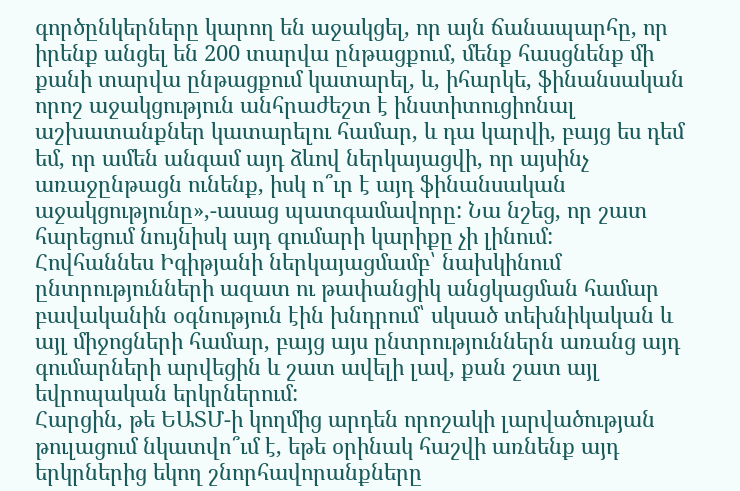գործընկերները կարող են աջակցել, որ այն ճանապարհը, որ իրենք անցել են 200 տարվա ընթացքում, մենք հասցնենք մի քանի տարվա ընթացքում կատարել, և, իհարկե, ֆինանսական որոշ աջակցություն անհրաժեշտ է ինստիտուցիոնալ աշխատանքներ կատարելու համար, և դա կարվի, բայց ես դեմ եմ, որ ամեն անգամ այդ ձևով ներկայացվի, որ այսինչ առաջընթացն ունենք, իսկ ո՞ւր է այդ ֆինանսական աջակցությունը»,-ասաց պատգամավորը: Նա նշեց, որ շատ հարեցում նույնիսկ այդ գումարի կարիքը չի լինում:
Հովհաննես Իգիթյանի ներկայացմամբ՝ նախկինում ընտրությունների ազատ ու թափանցիկ անցկացման համար բավականին օգնություն էին խնդրում՝ սկսած տեխնիկական և այլ միջոցների համար, բայց այս ընտրություններն առանց այդ գումարների արվեցին և շատ ավելի լավ, քան շատ այլ եվրոպական երկրներում:
Հարցին, թե ԵԱՏՄ-ի կողմից արդեն որոշակի լարվածության թուլացում նկատվո՞ւմ է, եթե օրինակ հաշվի առնենք այդ երկրներից եկող շնորհավորանքները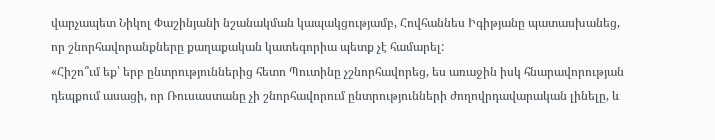վարչապետ Նիկոլ Փաշինյանի նշանակման կապակցությամբ, Հովհաննես Իգիթյանը պատասխանեց, որ շնորհավորանքները քաղաքական կատեգորիա պետք չէ համարել:
«Հիշո՞ւմ եք՝ երբ ընտրություններից հետո Պուտինը չշնորհավորեց, ես առաջին իսկ հնարավորության դեպքում ասացի, որ Ռուսաստանը չի շնորհավորում ընտրությունների ժողովրդավարական լինելը, և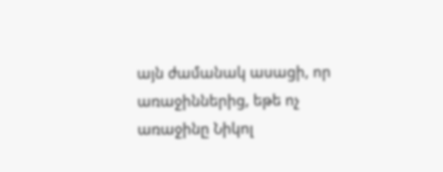այն ժամանակ ասացի, որ առաջիններից, եթե ոչ առաջինը Նիկոլ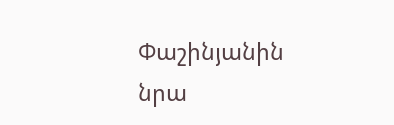Փաշինյանին նրա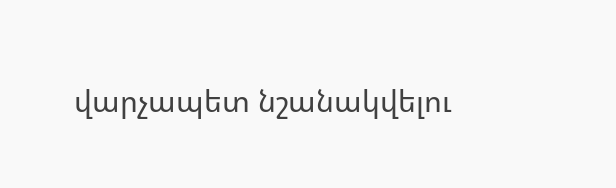վարչապետ նշանակվելու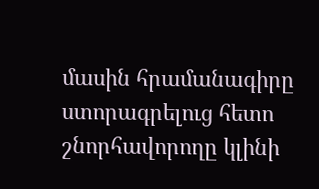մասին հրամանագիրը ստորագրելուց հետո շնորհավորողը կլինի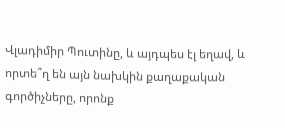Վլադիմիր Պուտինը, և այդպես էլ եղավ, և որտե՞ղ են այն նախկին քաղաքական գործիչները, որոնք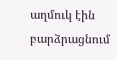աղմուկ էին բարձրացնում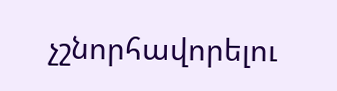չշնորհավորելու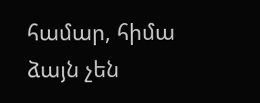համար, հիմա ձայն չեն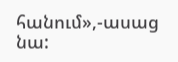հանում»,-ասաց նա: